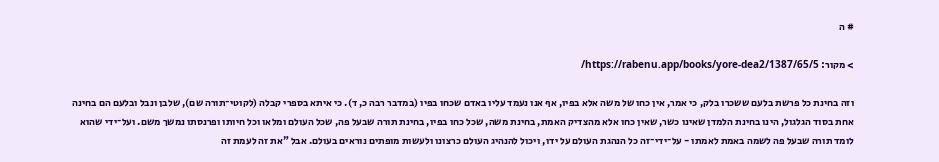# ה

> מקור: https://rabenu.app/books/yore-dea2/1387/65/5/

וזה בחינת כל פרשת בלעם ששכרו בלק, כי אמר, אין כחו של משה אלא בפיו, אף אנו נעמד עליו באדם שכחו בפיו (במדבר רבה כ, ד). כי איתא בספרי קבלה (לקוטי־תורה שם), שלבן ונבל ובלעם הם בחינה אחת בסוד הגלגול, הינו בחינת הלמדן שאינו כשר, שאין כחו אלא מהצדיק האמת, בחינת משה, שכל כחו בפיו, בחינת תורה שבעל פה, שכל העולם ומלאו וכל חיותו ופרנסתו נמשך משם. ועל־ידי שהוא לומד תורה שבעל פה לשמה באמת לאמתו - על־ידי־זה כל הנהגת העולם על ידו, ויכול להנהיג העולם כרצונו ולעשות מופתים נוראים בעולם. אבל "את זה לעמת זה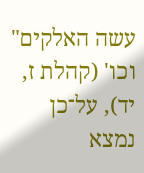עשה האלקים" וכו' (קהלת ז, יד), על־כן נמצא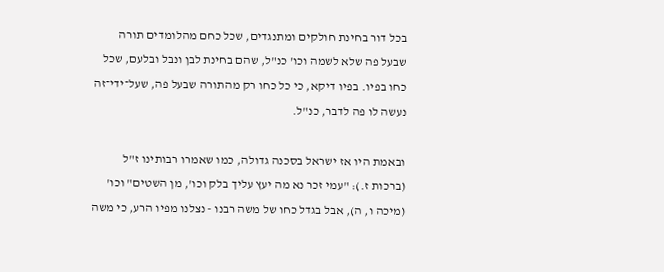בכל דור בחינת חולקים ומתנגדים, שכל כחם מהלומדים תורה שבעל פה שלא לשמה וכו' כנ"ל, שהם בחינת לבן ונבל ובלעם, שכל כחו בפיו. בפיו דיקא, כי כל כחו רק מהתורה שבעל פה, שעל־ידי־זה נעשה לו פה לדבר, כנ"ל.

ובאמת היו אז ישראל בסכנה גדולה, כמו שאמרו רבותינו ז"ל (ברכות ז.): "עמי זכר נא מה יעץ עליך בלק וכו', מן השטים" וכו' (מיכה ו, ה), אבל בגדל כחו של משה רבנו - נצלנו מפיו הרע, כי משה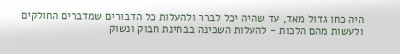היה כחו גדול מאד, עד שהיה יכל לברר ולהעלות כל הדבורים שמדברים החולקים ולעשות מהם הלכות - להעלות השכינה בבחינת חבוק ונשוק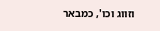וזווג וכו', כמבאר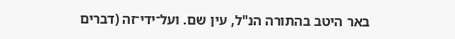באר היטב בהתורה הנ"ל, עין שם. ועל־ידי־זה (דברים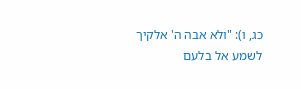כג, ו): "ולא אבה ה' אלקיך לשמע אל בלעם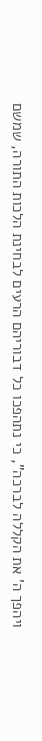ויהפך ה' את הקללה לברכה", כי נתהפכו כל דבוריהם הרעים לבחינת הלכות התורה, שמשם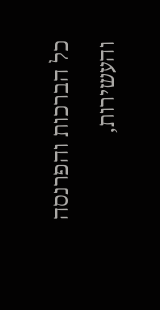כל הברכות והפרנסה והעשירות,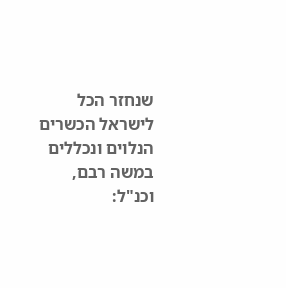שנחזר הכל לישראל הכשרים הנלוים ונכללים במשה רבם, וכנ"ל: